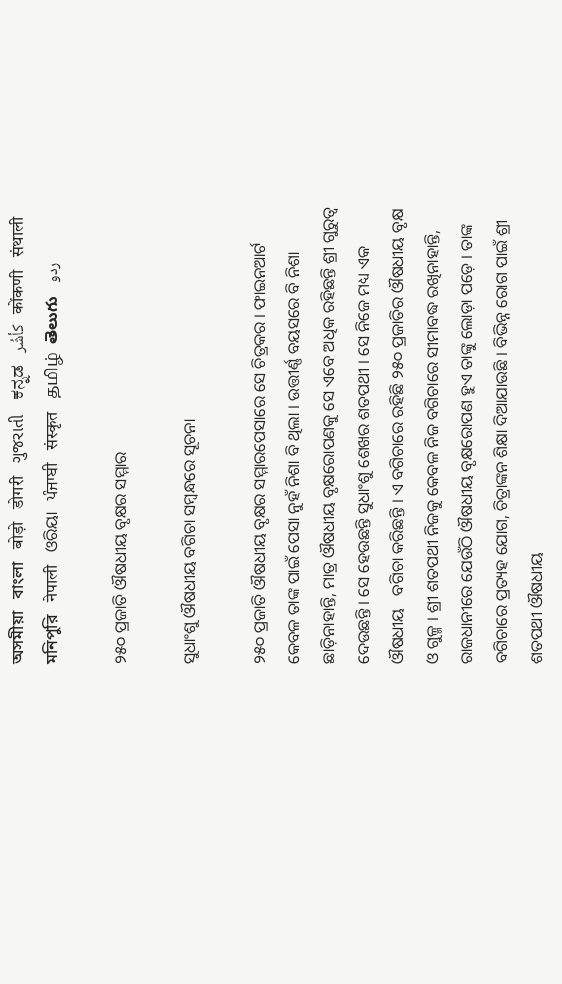অসমীয়া   বাংলা   बोड़ो   डोगरी   ગુજરાતી   ಕನ್ನಡ   كأشُر   कोंकणी   संथाली   মনিপুরি   नेपाली   ଓରିୟା   ਪੰਜਾਬੀ   संस्कृत   தமிழ்  తెలుగు   ردو

୨୫୦ ପ୍ରଜାତି ଔଷଧୀୟ ବୃକ୍ଷର ସମ୍ମାର

ସୁଧାଂଶୁ ଔଷଧୀୟ ବଗିଚା ସମ୍ବନ୍ଧରେ ସୂଚନା

୨୫୦ ପ୍ରଜାତି ଔଷଧୀୟ ବୃକ୍ଷର ସମ୍ମାରପେସାରେ ସେ ଚିତ୍ରକର । ଫାଇନଆର୍ଟ କେବଳ ତାଙ୍କ ପାଇଁ ପେସା ନୁହଁ ନିଶା ବି ଥିଲା । ଉତ୍ତୀର୍ଣ୍ଣ ବୟସରେ ବି ନିଶା ଛାଡ଼ିନାହାନ୍ତି, ମାତ୍ର ଔଷଧୀୟ ବୃକ୍ଷରୋପଣକୁ ସେ ଏବେ ଅଧିକ ରହିଛନ୍ତି ଶ୍ରୀ ଗୁରୁତ୍ଵ ଦେଉଛନ୍ତି । ସେ ହେଉଛନ୍ତି ସୁଧାଂଶୁ ଶେଖର ଶତପଥୀ । ସେ ନିଜେ ମଧ୍ୟ ଏକ ଔଷଧୀୟ   ବଗିଚା କରିଛନ୍ତି । ଏ ବଗିଚାରେ ରହିଛି ୨୫୦ ପ୍ରଜାତିର ଔଷଧୀୟ ବୃକ୍ଷ ଓ ଗୁଳ୍ମ । ଶ୍ରୀ ଶତପଥୀ ନିଜକୁ କେବଳ ନିଜ ବଗିଚାରେ ସୀମାବଦ୍ଧ ରଖିନାହାନ୍ତି, ରାଜଧାନୀରେ ଯେଉଁଠି ଔଷଧୀୟ ବୃକ୍ଷରୋପଣ ହୁଏ ତାଙ୍କୁ ଲୋଡ଼ା ପଡ଼େ । ତାଙ୍କ ବଗିଚାରେ ପ୍ରତ୍ୟହ ଯୋଗ, ଚିତ୍ରାଙ୍କନ ଶିକ୍ଷା ଦିଆଯାଉଛି । ବିଭିନ୍ନ ରୋଗ ପାଇଁ ଶ୍ରୀ ଶତପଥୀ ଔଷଧୀୟ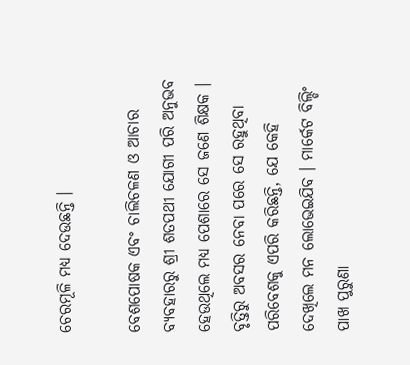ଚେରମୂଳି ମଧ୍ୟ ଦେଉଛନ୍ତି ।

ବେଶପୋଷକ ଏବଂ ଚାଲିଚଳଣ ଓ ଆଚାର ବ୍ୟବହାରରୁ ଶ୍ରୀ ଶତପଥୀ ଯୋଗୀ ପରି ଅନୁଭବ ହେଉଥିଲେ ମଧ୍ୟ ପେଶାରେ ସେ ଜଣେ ଶିକ୍ଷକ । ବୃତ୍ତିରୁ ଅବସର ନେବା ପରେ ସେ ରହୁଥିବା ପରିବେଶକୁ ଏପରି କରିଛନ୍ତି, ଯେ କେହି ଦେଖିଲେ ମନ ଲୋଭେଇଯିବ । ମାର୍କେଟ ବିଲ୍ଡିଂ ପାଖ ପୁରୁଣା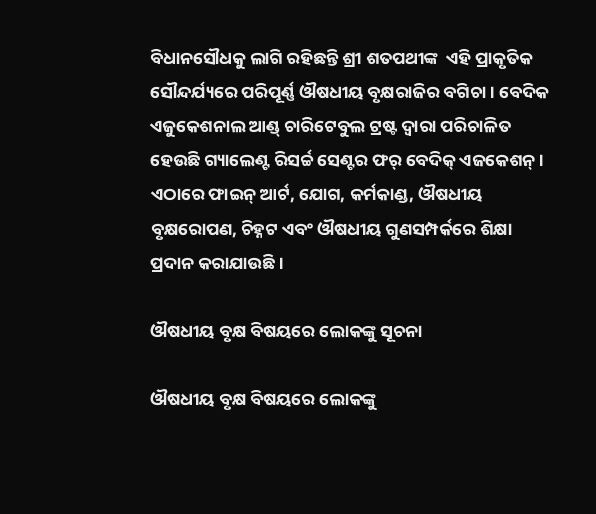ବିଧାନସୌଧକୁ ଲାଗି ରହିଛନ୍ତି ଶ୍ରୀ ଶତପଥୀଙ୍କ  ଏହି ପ୍ରାକୃତିକ ସୌନ୍ଦର୍ଯ୍ୟରେ ପରିପୂର୍ଣ୍ଣ ଔଷଧୀୟ ବୃକ୍ଷରାଜିର ବଗିଚା । ବେଦିକ ଏଜୁକେଶନାଲ ଆଣ୍ଡ୍ ଚାରିଟେବୁଲ ଟ୍ରଷ୍ଟ ଦ୍ଵାରା ପରିଚାଳିତ ହେଉଛି ଗ୍ୟାଲେଣ୍ଟ ରିସର୍ଚ୍ଚ ସେଣ୍ଟର ଫର୍ ବେଦିକ୍ ଏଜକେଶନ୍ । ଏଠାରେ ଫାଇନ୍ ଆର୍ଟ, ଯୋଗ, କର୍ମକାଣ୍ଡ, ଔଷଧୀୟ ବୃକ୍ଷରୋପଣ, ଚିହ୍ନଟ ଏବଂ ଔଷଧୀୟ ଗୁଣସମ୍ପର୍କରେ ଶିକ୍ଷା ପ୍ରଦାନ କରାଯାଉଛି ।

ଔଷଧୀୟ ବୃକ୍ଷ ବିଷୟରେ ଲୋକଙ୍କୁ ସୂଚନା

ଔଷଧୀୟ ବୃକ୍ଷ ବିଷୟରେ ଲୋକଙ୍କୁ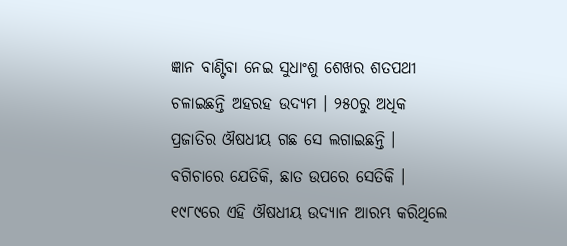ଜ୍ଞାନ ବାଣ୍ଟିବା ନେଇ ସୁଧାଂଶୁ ଶେଖର ଶତପଥୀ ଚଳାଇଛନ୍ତି ଅହରହ ଉଦ୍ୟମ । ୨୫୦ରୁ ଅଧିକ ପ୍ରଜାତିର ଔଷଧୀୟ ଗଛ ସେ ଲଗାଇଛନ୍ତି । ବଗିଚାରେ ଯେତିକି, ଛାତ ଉପରେ ସେତିକି । ୧୯୮୯ରେ ଏହି ଔଷଧୀୟ ଉଦ୍ୟାନ ଆରମ୍ଭ କରିଥିଲେ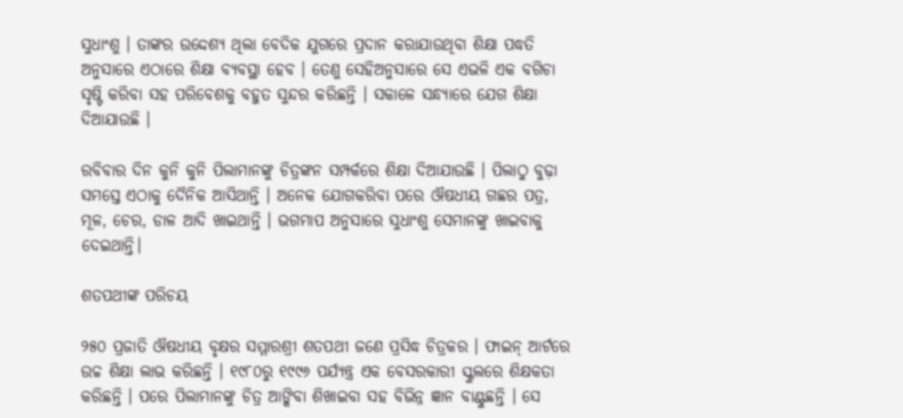ସୁଧାଂଶୁ । ତାଙ୍କର ଉଦ୍ଦେଶ୍ୟ ଥିଲା ବେଦିକ ଯୁଗରେ ପ୍ରଦାନ କରାଯାଉଥିବା ଶିକ୍ଷା ପଦ୍ଧତି ଅନୁସାରେ ଏଠାରେ ଶିକ୍ଷା ବ୍ୟବସ୍ଥା ହେବ । ତେଣୁ ସେହିଅନୁସାରେ ସେ ଏଭଳି ଏକ ବଗିଚା ସୃଷ୍ଟି କରିବା ସହ ପରିବେଶକୁ ବହୁତ ସୁନ୍ଦର କରିଛନ୍ତି । ସକାଳେ ସନ୍ଧ୍ୟାରେ ଯେଗ ଶିକ୍ଷା ଦିଆଯାଉଛି ।

ରବିବାର ଦିନ କୁନି କୁନି ପିଲାମାନଙ୍କୁ ଚିତ୍ରଙ୍କନ ସମ୍ପର୍କରେ ଶିକ୍ଷା ଦିଆଯାଉଛି । ପିଲାଠୁ ବୁଢ଼ା ସମସ୍ତେ ଏଠାକୁ ଦୈନିକ ଆସିଥାନ୍ତି । ଅନେକ ଯୋଗକରିବା ପରେ ଔଷଧୀୟ ଗଛର ପତ୍ର, ମୂଳ, ଚେର, ଡାଳ ଆଦି ଖାଇଥାନ୍ତି । ଭଗମାପ ଅନୁସାରେ ସୁଧାଂଶୁ ସେମାନଙ୍କୁ ଖାଇବାକୁ ଦେଇଥାନ୍ତି।

ଶତପଥୀଙ୍କ ପରିଚୟ

୨୫୦ ପ୍ରଜାତି ଔଷଧୀୟ ବୃକ୍ଷର ସମ୍ମାରଶ୍ରୀ ଶତପଥୀ ଜଣେ ପ୍ରସିଦ୍ଧ ଚିତ୍ରକର । ଫାଇନ୍ ଆର୍ଟରେ ଉଚ୍ଚ ଶିକ୍ଷା ଲାଭ କରିଛନ୍ତି । ୧୯୮୦ରୁ ୧୯୯୬ ପର୍ଯ୍ୟନ୍ତ୍ର ଏକ ବେସରକାରୀ ସ୍କୁଲରେ ଶିକ୍ଷକତା କରିଛନ୍ତି । ପରେ ପିଲାମାନଙ୍କୁ ଚିତ୍ର ଆଙ୍କିବା ଶିଖାଇବା ସହ ବିଭିନ୍ନ ଜ୍ଞାନ ବାଣ୍ଟୁଛନ୍ତି । ସେ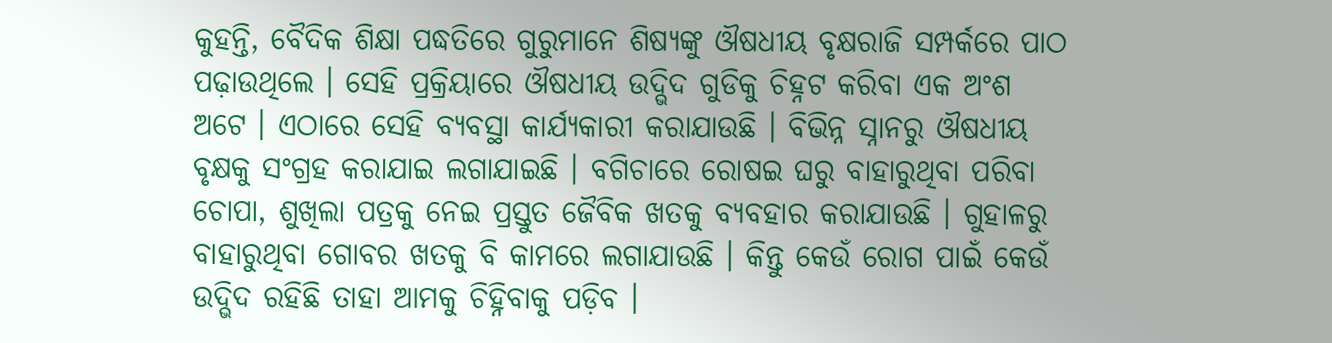କୁହନ୍ତି, ବୈଦିକ ଶିକ୍ଷା ପଦ୍ଧତିରେ ଗୁରୁମାନେ ଶିଷ୍ୟଙ୍କୁ ଔଷଧୀୟ ବୃକ୍ଷରାଜି ସମ୍ପର୍କରେ ପାଠ ପଢ଼ାଉଥିଲେ । ସେହି ପ୍ରକ୍ରିୟାରେ ଔଷଧୀୟ ଉଦ୍ଭିଦ ଗୁଡିକୁ ଚିହ୍ନଟ କରିବା ଏକ ଅଂଶ ଅଟେ । ଏଠାରେ ସେହି ବ୍ୟବସ୍ଥା କାର୍ଯ୍ୟକାରୀ କରାଯାଉଛି । ବିଭିନ୍ନ ସ୍ନାନରୁ ଔଷଧୀୟ ବୃକ୍ଷକୁ ସଂଗ୍ରହ କରାଯାଇ ଲଗାଯାଇଛି । ବଗିଚାରେ ରୋଷଇ ଘରୁ ବାହାରୁଥିବା ପରିବା ଚୋପା, ଶୁଖିଲା ପତ୍ରକୁ ନେଇ ପ୍ରସ୍ତୁତ ଜୈବିକ ଖତକୁ ବ୍ୟବହାର କରାଯାଉଛି । ଗୁହାଳରୁ ବାହାରୁଥିବା ଗୋବର ଖତକୁ ବି କାମରେ ଲଗାଯାଉଛି । କିନ୍ତୁ କେଉଁ ରୋଗ ପାଇଁ କେଉଁ ଉଦ୍ଭିଦ ରହିଛି ତାହା ଆମକୁ ଚିହ୍ନିବାକୁ ପଡ଼ିବ ।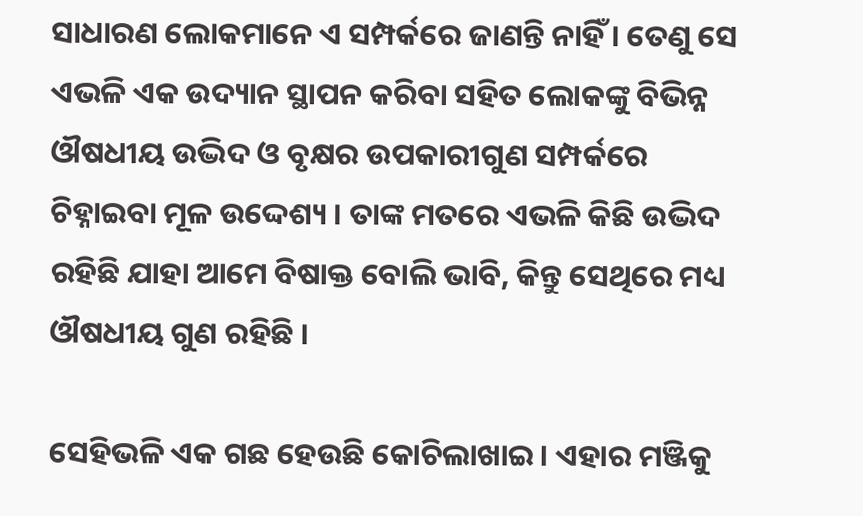ସାଧାରଣ ଲୋକମାନେ ଏ ସମ୍ପର୍କରେ ଜାଣନ୍ତି ନାହିଁ । ତେଣୁ ସେ ଏଭଳି ଏକ ଉଦ୍ୟାନ ସ୍ଥାପନ କରିବା ସହିତ ଲୋକଙ୍କୁ ବିଭିନ୍ନ ଔଷଧୀୟ ଉଦ୍ଭିଦ ଓ ବୃକ୍ଷର ଉପକାରୀଗୁଣ ସମ୍ପର୍କରେ ଚିହ୍ନାଇବା ମୂଳ ଉଦ୍ଦେଶ୍ୟ । ତାଙ୍କ ମତରେ ଏଭଳି କିଛି ଉଦ୍ଭିଦ ରହିଛି ଯାହା ଆମେ ବିଷାକ୍ତ ବୋଲି ଭାବି, କିନ୍ତୁ ସେଥିରେ ମଧ୍ୟ ଔଷଧୀୟ ଗୁଣ ରହିଛି ।

ସେହିଭଳି ଏକ ଗଛ ହେଉଛି କୋଚିଲାଖାଇ । ଏହାର ମଞ୍ଜିକୁ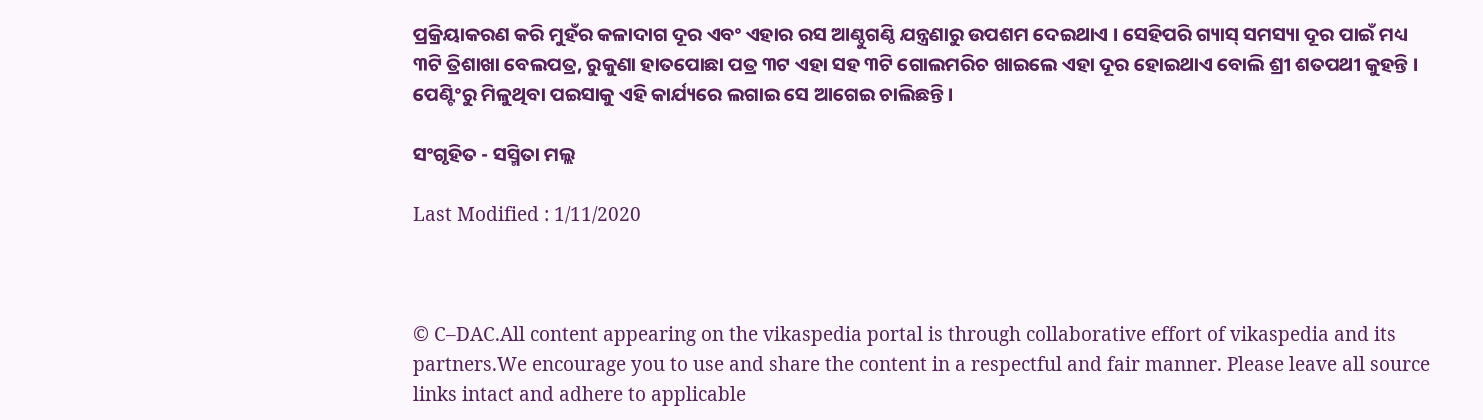ପ୍ରକ୍ରିୟାକରଣ କରି ମୁହଁର କଳାଦାଗ ଦୂର ଏବଂ ଏହାର ରସ ଆଣ୍ଠୁଗଣ୍ଠି ଯନ୍ତ୍ରଣାରୁ ଉପଶମ ଦେଇଥାଏ । ସେହିପରି ଗ୍ୟାସ୍ ସମସ୍ୟା ଦୂର ପାଇଁ ମଧ୍ୟ ୩ଟି ତ୍ରିଶାଖା ବେଲପତ୍ର, ରୁକୁଣା ହାତପୋଛା ପତ୍ର ୩ଟ ଏହା ସହ ୩ଟି ଗୋଲମରିଚ ଖାଇଲେ ଏହା ଦୂର ହୋଇଥାଏ ବୋଲି ଶ୍ରୀ ଶତପଥୀ କୁହନ୍ତି । ପେଣ୍ଟିଂରୁ ମିଳୁଥିବା ପଇସାକୁ ଏହି କାର୍ଯ୍ୟରେ ଲଗାଇ ସେ ଆଗେଇ ଚାଲିଛନ୍ତି ।

ସଂଗୃହିତ - ସସ୍ମିତା ମଲ୍ଲ

Last Modified : 1/11/2020



© C–DAC.All content appearing on the vikaspedia portal is through collaborative effort of vikaspedia and its partners.We encourage you to use and share the content in a respectful and fair manner. Please leave all source links intact and adhere to applicable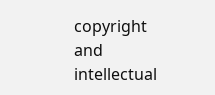copyright and intellectual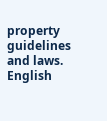property guidelines and laws.
English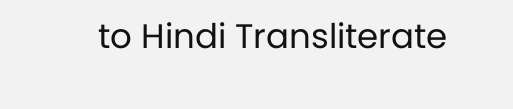to Hindi Transliterate